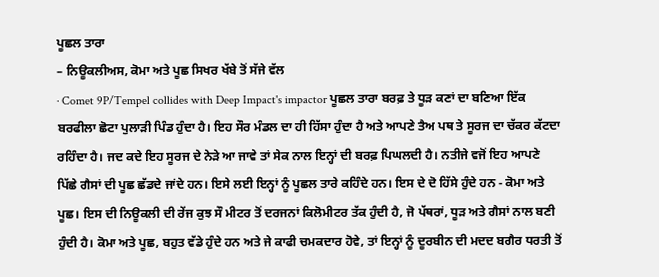ਪੂਛਲ ਤਾਰਾ
– ਨਿਊਕਲੀਅਸ, ਕੋਮਾ ਅਤੇ ਪੂਛ ਸਿਖਰ ਖੱਬੇ ਤੋਂ ਸੱਜੇ ਵੱਲ
· Comet 9P/Tempel collides with Deep Impact's impactor ਪੂਛਲ ਤਾਰਾ ਬਰਫ਼ ਤੇ ਧੂੜ ਕਣਾਂ ਦਾ ਬਣਿਆ ਇੱਕ ਬਰਫੀਲਾ ਛੋਟਾ ਪੁਲਾੜੀ ਪਿੰਡ ਹੁੰਦਾ ਹੈ। ਇਹ ਸੌਰ ਮੰਡਲ ਦਾ ਹੀ ਹਿੱਸਾ ਹੁੰਦਾ ਹੈ ਅਤੇ ਆਪਣੇ ਤੈਅ ਪਥ ਤੇ ਸੂਰਜ ਦਾ ਚੱਕਰ ਕੱਟਦਾ ਰਹਿੰਦਾ ਹੈ। ਜਦ ਕਦੇ ਇਹ ਸੂਰਜ ਦੇ ਨੇੜੇ ਆ ਜਾਵੇ ਤਾਂ ਸੇਕ ਨਾਲ ਇਨ੍ਹਾਂ ਦੀ ਬਰਫ਼ ਪਿਘਲਦੀ ਹੈ। ਨਤੀਜੇ ਵਜੋਂ ਇਹ ਆਪਣੇ ਪਿੱਛੇ ਗੈਸਾਂ ਦੀ ਪੂਛ ਛੱਡਦੇ ਜਾਂਦੇ ਹਨ। ਇਸੇ ਲਈ ਇਨ੍ਹਾਂ ਨੂੰ ਪੂਛਲ ਤਾਰੇ ਕਹਿੰਦੇ ਹਨ। ਇਸ ਦੇ ਦੋ ਹਿੱਸੇ ਹੁੰਦੇ ਹਨ - ਕੋਮਾ ਅਤੇ ਪੂਛ। ਇਸ ਦੀ ਨਿਊਕਲੀ ਦੀ ਰੇਂਜ ਕੁਝ ਸੌ ਮੀਟਰ ਤੋਂ ਦਰਜਨਾਂ ਕਿਲੋਮੀਟਰ ਤੱਕ ਹੁੰਦੀ ਹੈ, ਜੋ ਪੱਥਰਾਂ, ਧੂੜ ਅਤੇ ਗੈਸਾਂ ਨਾਲ ਬਣੀ ਹੁੰਦੀ ਹੈ। ਕੋਮਾ ਅਤੇ ਪੂਛ, ਬਹੁਤ ਵੱਡੇ ਹੁੰਦੇ ਹਨ ਅਤੇ ਜੇ ਕਾਫੀ ਚਮਕਦਾਰ ਹੋਵੇ, ਤਾਂ ਇਨ੍ਹਾਂ ਨੂੰ ਦੂਰਬੀਨ ਦੀ ਮਦਦ ਬਗੈਰ ਧਰਤੀ ਤੋਂ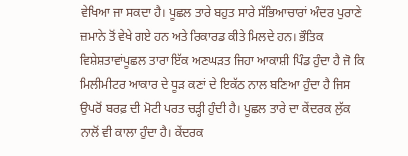ਵੇਖਿਆ ਜਾ ਸਕਦਾ ਹੈ। ਪੂਛਲ ਤਾਰੇ ਬਹੁਤ ਸਾਰੇ ਸੱਭਿਆਚਾਰਾਂ ਅੰਦਰ ਪੁਰਾਣੇ ਜ਼ਮਾਨੇ ਤੋਂ ਵੇਖੇ ਗਏ ਹਨ ਅਤੇ ਰਿਕਾਰਡ ਕੀਤੇ ਮਿਲਦੇ ਹਨ। ਭੌਤਿਕ ਵਿਸ਼ੇਸ਼ਤਾਵਾਂਪੂਛਲ ਤਾਰਾ ਇੱਕ ਅਣਘੜਤ ਜਿਹਾ ਆਕਾਸ਼ੀ ਪਿੰਡ ਹੁੰਦਾ ਹੈ ਜੋ ਕਿ ਮਿਲੀਮੀਟਰ ਆਕਾਰ ਦੇ ਧੂੜ ਕਣਾਂ ਦੇ ਇਕੱਠ ਨਾਲ ਬਣਿਆ ਹੁੰਦਾ ਹੈ ਜਿਸ ਉਪਰੋਂ ਬਰਫ਼ ਦੀ ਮੋਟੀ ਪਰਤ ਚੜ੍ਹੀ ਹੁੰਦੀ ਹੈ। ਪੂਛਲ ਤਾਰੇ ਦਾ ਕੇਂਦਰਕ ਲੁੱਕ ਨਾਲੋਂ ਵੀ ਕਾਲਾ ਹੁੰਦਾ ਹੈ। ਕੇਂਦਰਕ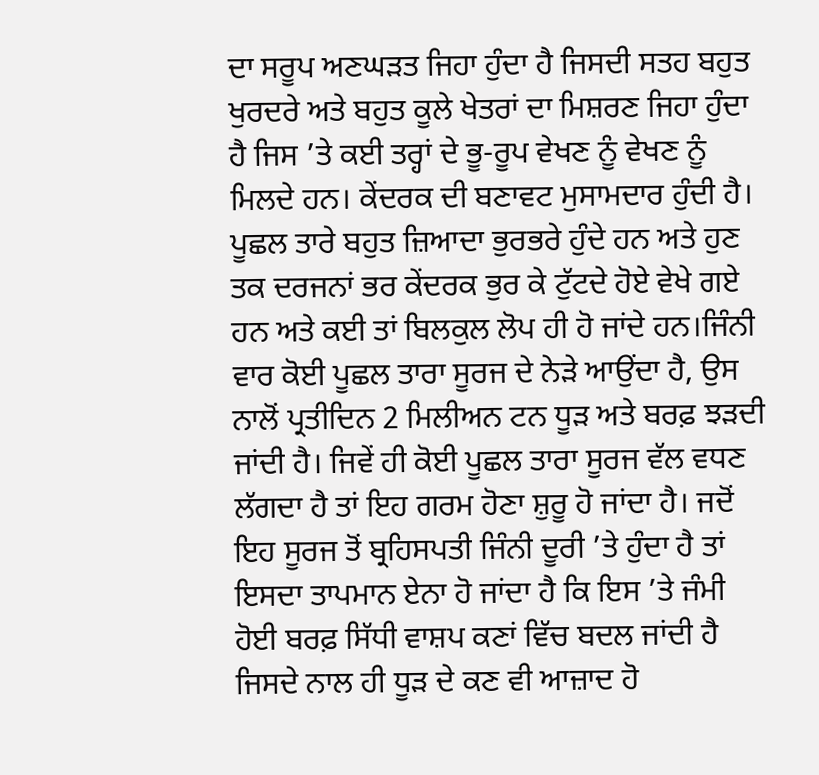ਦਾ ਸਰੂਪ ਅਣਘੜਤ ਜਿਹਾ ਹੁੰਦਾ ਹੈ ਜਿਸਦੀ ਸਤਹ ਬਹੁਤ ਖੁਰਦਰੇ ਅਤੇ ਬਹੁਤ ਕੂਲੇ ਖੇਤਰਾਂ ਦਾ ਮਿਸ਼ਰਣ ਜਿਹਾ ਹੁੰਦਾ ਹੈ ਜਿਸ ’ਤੇ ਕਈ ਤਰ੍ਹਾਂ ਦੇ ਭੂ-ਰੂਪ ਵੇਖਣ ਨੂੰ ਵੇਖਣ ਨੂੰ ਮਿਲਦੇ ਹਨ। ਕੇਂਦਰਕ ਦੀ ਬਣਾਵਟ ਮੁਸਾਮਦਾਰ ਹੁੰਦੀ ਹੈ। ਪੂਛਲ ਤਾਰੇ ਬਹੁਤ ਜ਼ਿਆਦਾ ਭੁਰਭਰੇ ਹੁੰਦੇ ਹਨ ਅਤੇ ਹੁਣ ਤਕ ਦਰਜਨਾਂ ਭਰ ਕੇਂਦਰਕ ਭੁਰ ਕੇ ਟੁੱਟਦੇ ਹੋਏ ਵੇਖੇ ਗਏ ਹਨ ਅਤੇ ਕਈ ਤਾਂ ਬਿਲਕੁਲ ਲੋਪ ਹੀ ਹੋ ਜਾਂਦੇ ਹਨ।ਜਿੰਨੀ ਵਾਰ ਕੋਈ ਪੂਛਲ ਤਾਰਾ ਸੂਰਜ ਦੇ ਨੇੜੇ ਆਉਂਦਾ ਹੈ, ਉਸ ਨਾਲੋਂ ਪ੍ਰਤੀਦਿਨ 2 ਮਿਲੀਅਨ ਟਨ ਧੂੜ ਅਤੇ ਬਰਫ਼ ਝੜਦੀ ਜਾਂਦੀ ਹੈ। ਜਿਵੇਂ ਹੀ ਕੋਈ ਪੂਛਲ ਤਾਰਾ ਸੂਰਜ ਵੱਲ ਵਧਣ ਲੱਗਦਾ ਹੈ ਤਾਂ ਇਹ ਗਰਮ ਹੋਣਾ ਸ਼ੁਰੂ ਹੋ ਜਾਂਦਾ ਹੈ। ਜਦੋਂ ਇਹ ਸੂਰਜ ਤੋਂ ਬ੍ਰਹਿਸਪਤੀ ਜਿੰਨੀ ਦੂਰੀ ’ਤੇ ਹੁੰਦਾ ਹੈ ਤਾਂ ਇਸਦਾ ਤਾਪਮਾਨ ਏਨਾ ਹੋ ਜਾਂਦਾ ਹੈ ਕਿ ਇਸ ’ਤੇ ਜੰਮੀ ਹੋਈ ਬਰਫ਼ ਸਿੱਧੀ ਵਾਸ਼ਪ ਕਣਾਂ ਵਿੱਚ ਬਦਲ ਜਾਂਦੀ ਹੈ ਜਿਸਦੇ ਨਾਲ ਹੀ ਧੂੜ ਦੇ ਕਣ ਵੀ ਆਜ਼ਾਦ ਹੋ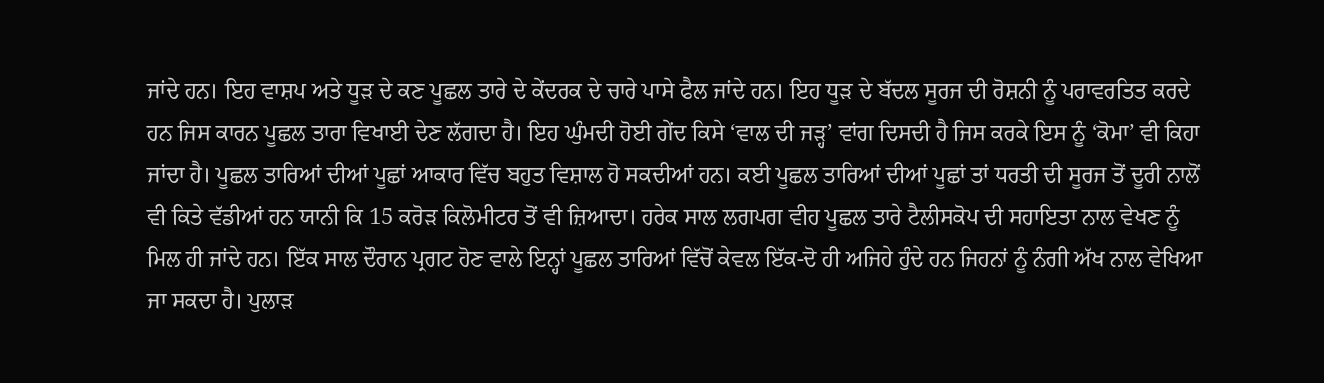ਜਾਂਦੇ ਹਨ। ਇਹ ਵਾਸ਼ਪ ਅਤੇ ਧੂੜ ਦੇ ਕਣ ਪੂਛਲ ਤਾਰੇ ਦੇ ਕੇਂਦਰਕ ਦੇ ਚਾਰੇ ਪਾਸੇ ਫੈਲ ਜਾਂਦੇ ਹਨ। ਇਹ ਧੂੜ ਦੇ ਬੱਦਲ ਸੂਰਜ ਦੀ ਰੋਸ਼ਨੀ ਨੂੰ ਪਰਾਵਰਤਿਤ ਕਰਦੇ ਹਨ ਜਿਸ ਕਾਰਨ ਪੂਛਲ ਤਾਰਾ ਵਿਖਾਈ ਦੇਣ ਲੱਗਦਾ ਹੈ। ਇਹ ਘੁੰਮਦੀ ਹੋਈ ਗੇਂਦ ਕਿਸੇ ‘ਵਾਲ ਦੀ ਜੜ੍ਹ’ ਵਾਂਗ ਦਿਸਦੀ ਹੈ ਜਿਸ ਕਰਕੇ ਇਸ ਨੂੰ ‘ਕੋਮਾ’ ਵੀ ਕਿਹਾ ਜਾਂਦਾ ਹੈ। ਪੂਛਲ ਤਾਰਿਆਂ ਦੀਆਂ ਪੂਛਾਂ ਆਕਾਰ ਵਿੱਚ ਬਹੁਤ ਵਿਸ਼ਾਲ ਹੋ ਸਕਦੀਆਂ ਹਨ। ਕਈ ਪੂਛਲ ਤਾਰਿਆਂ ਦੀਆਂ ਪੂਛਾਂ ਤਾਂ ਧਰਤੀ ਦੀ ਸੂਰਜ ਤੋਂ ਦੂਰੀ ਨਾਲੋਂ ਵੀ ਕਿਤੇ ਵੱਡੀਆਂ ਹਨ ਯਾਨੀ ਕਿ 15 ਕਰੋੜ ਕਿਲੋਮੀਟਰ ਤੋਂ ਵੀ ਜ਼ਿਆਦਾ। ਹਰੇਕ ਸਾਲ ਲਗਪਗ ਵੀਹ ਪੂਛਲ ਤਾਰੇ ਟੈਲੀਸਕੋਪ ਦੀ ਸਹਾਇਤਾ ਨਾਲ ਵੇਖਣ ਨੂੰ ਮਿਲ ਹੀ ਜਾਂਦੇ ਹਨ। ਇੱਕ ਸਾਲ ਦੌਰਾਨ ਪ੍ਰਗਟ ਹੋਣ ਵਾਲੇ ਇਨ੍ਹਾਂ ਪੂਛਲ ਤਾਰਿਆਂ ਵਿੱਚੋਂ ਕੇਵਲ ਇੱਕ-ਦੋ ਹੀ ਅਜਿਹੇ ਹੁੰਦੇ ਹਨ ਜਿਹਨਾਂ ਨੂੰ ਨੰਗੀ ਅੱਖ ਨਾਲ ਵੇਖਿਆ ਜਾ ਸਕਦਾ ਹੈ। ਪੁਲਾੜ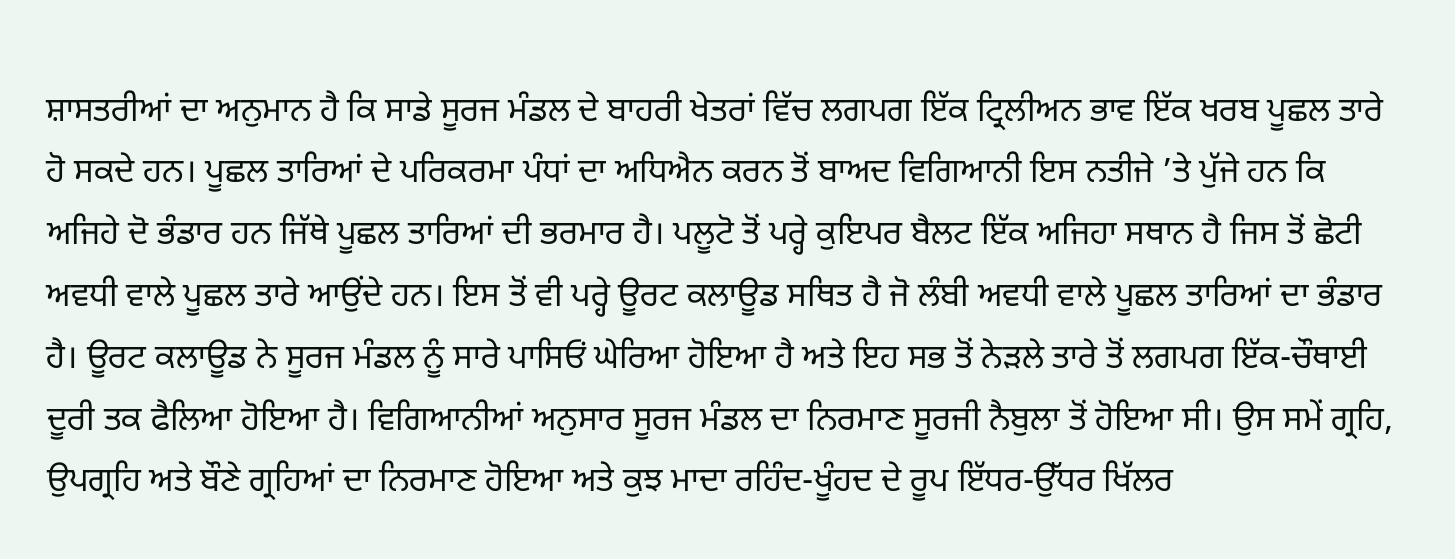ਸ਼ਾਸਤਰੀਆਂ ਦਾ ਅਨੁਮਾਨ ਹੈ ਕਿ ਸਾਡੇ ਸੂਰਜ ਮੰਡਲ ਦੇ ਬਾਹਰੀ ਖੇਤਰਾਂ ਵਿੱਚ ਲਗਪਗ ਇੱਕ ਟ੍ਰਿਲੀਅਨ ਭਾਵ ਇੱਕ ਖਰਬ ਪੂਛਲ ਤਾਰੇ ਹੋ ਸਕਦੇ ਹਨ। ਪੂਛਲ ਤਾਰਿਆਂ ਦੇ ਪਰਿਕਰਮਾ ਪੰਧਾਂ ਦਾ ਅਧਿਐਨ ਕਰਨ ਤੋਂ ਬਾਅਦ ਵਿਗਿਆਨੀ ਇਸ ਨਤੀਜੇ ’ਤੇ ਪੁੱਜੇ ਹਨ ਕਿ ਅਜਿਹੇ ਦੋ ਭੰਡਾਰ ਹਨ ਜਿੱਥੇ ਪੂਛਲ ਤਾਰਿਆਂ ਦੀ ਭਰਮਾਰ ਹੈ। ਪਲੂਟੋ ਤੋਂ ਪਰ੍ਹੇ ਕੁਇਪਰ ਬੈਲਟ ਇੱਕ ਅਜਿਹਾ ਸਥਾਨ ਹੈ ਜਿਸ ਤੋਂ ਛੋਟੀ ਅਵਧੀ ਵਾਲੇ ਪੂਛਲ ਤਾਰੇ ਆਉਂਦੇ ਹਨ। ਇਸ ਤੋਂ ਵੀ ਪਰ੍ਹੇ ਊਰਟ ਕਲਾਊਡ ਸਥਿਤ ਹੈ ਜੋ ਲੰਬੀ ਅਵਧੀ ਵਾਲੇ ਪੂਛਲ ਤਾਰਿਆਂ ਦਾ ਭੰਡਾਰ ਹੈ। ਊਰਟ ਕਲਾਊਡ ਨੇ ਸੂਰਜ ਮੰਡਲ ਨੂੰ ਸਾਰੇ ਪਾਸਿਓਂ ਘੇਰਿਆ ਹੋਇਆ ਹੈ ਅਤੇ ਇਹ ਸਭ ਤੋਂ ਨੇੜਲੇ ਤਾਰੇ ਤੋਂ ਲਗਪਗ ਇੱਕ-ਚੌਥਾਈ ਦੂਰੀ ਤਕ ਫੈਲਿਆ ਹੋਇਆ ਹੈ। ਵਿਗਿਆਨੀਆਂ ਅਨੁਸਾਰ ਸੂਰਜ ਮੰਡਲ ਦਾ ਨਿਰਮਾਣ ਸੂਰਜੀ ਨੈਬੁਲਾ ਤੋਂ ਹੋਇਆ ਸੀ। ਉਸ ਸਮੇਂ ਗ੍ਰਹਿ, ਉਪਗ੍ਰਹਿ ਅਤੇ ਬੌਣੇ ਗ੍ਰਹਿਆਂ ਦਾ ਨਿਰਮਾਣ ਹੋਇਆ ਅਤੇ ਕੁਝ ਮਾਦਾ ਰਹਿੰਦ-ਖੂੰਹਦ ਦੇ ਰੂਪ ਇੱਧਰ-ਉੱਧਰ ਖਿੱਲਰ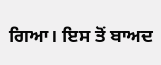ਗਿਆ। ਇਸ ਤੋਂ ਬਾਅਦ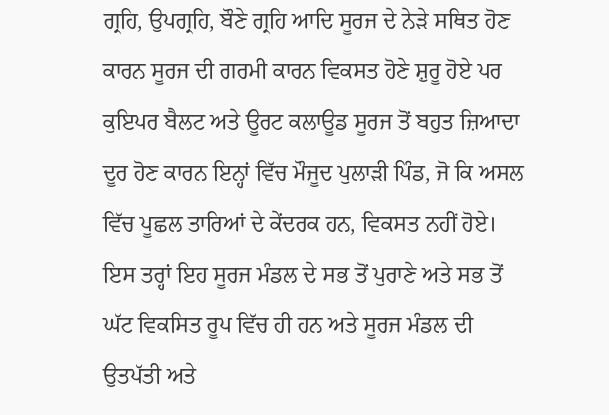ਗ੍ਰਹਿ, ਉਪਗ੍ਰਹਿ, ਬੌਣੇ ਗ੍ਰਹਿ ਆਦਿ ਸੂਰਜ ਦੇ ਨੇੜੇ ਸਥਿਤ ਹੋਣ ਕਾਰਨ ਸੂਰਜ ਦੀ ਗਰਮੀ ਕਾਰਨ ਵਿਕਸਤ ਹੋਣੇ ਸ਼ੁਰੂ ਹੋਏ ਪਰ ਕੁਇਪਰ ਬੈਲਟ ਅਤੇ ਊਰਟ ਕਲਾਊਡ ਸੂਰਜ ਤੋਂ ਬਹੁਤ ਜ਼ਿਆਦਾ ਦੂਰ ਹੋਣ ਕਾਰਨ ਇਨ੍ਹਾਂ ਵਿੱਚ ਮੌਜੂਦ ਪੁਲਾੜੀ ਪਿੰਡ, ਜੋ ਕਿ ਅਸਲ ਵਿੱਚ ਪੂਛਲ ਤਾਰਿਆਂ ਦੇ ਕੇਂਦਰਕ ਹਨ, ਵਿਕਸਤ ਨਹੀਂ ਹੋਏ। ਇਸ ਤਰ੍ਹਾਂ ਇਹ ਸੂਰਜ ਮੰਡਲ ਦੇ ਸਭ ਤੋਂ ਪੁਰਾਣੇ ਅਤੇ ਸਭ ਤੋਂ ਘੱਟ ਵਿਕਸਿਤ ਰੂਪ ਵਿੱਚ ਹੀ ਹਨ ਅਤੇ ਸੂਰਜ ਮੰਡਲ ਦੀ ਉਤਪੱਤੀ ਅਤੇ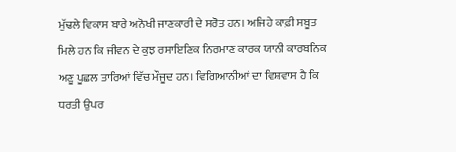ਮੁੱਢਲੇ ਵਿਕਾਸ ਬਾਰੇ ਅਨੋਖੀ ਜਾਣਕਾਰੀ ਦੇ ਸਰੋਤ ਹਨ। ਅਜਿਹੇ ਕਾਫ਼ੀ ਸਬੂਤ ਮਿਲੇ ਹਨ ਕਿ ਜੀਵਨ ਦੇ ਕੁਝ ਰਸਾਇਣਿਕ ਨਿਰਮਾਣ ਕਾਰਕ ਯਾਨੀ ਕਾਰਬਨਿਕ ਅਣੂ ਪੂਛਲ ਤਾਰਿਆਂ ਵਿੱਚ ਮੌਜੂਦ ਹਨ। ਵਿਗਿਆਨੀਆਂ ਦਾ ਵਿਸ਼ਵਾਸ ਹੈ ਕਿ ਧਰਤੀ ਉਪਰ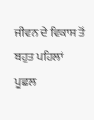ਜੀਵਨ ਦੇ ਵਿਕਾਸ ਤੋਂ ਬਹੁਤ ਪਹਿਲਾਂ ਪੂਛਲ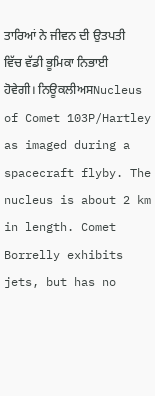ਤਾਰਿਆਂ ਨੇ ਜੀਵਨ ਦੀ ਉਤਪਤੀ ਵਿੱਚ ਵੱਡੀ ਭੂਮਿਕਾ ਨਿਭਾਈ ਹੋਵੇਗੀ। ਨਿਊਕਲੀਅਸNucleus of Comet 103P/Hartley as imaged during a spacecraft flyby. The nucleus is about 2 km in length. Comet Borrelly exhibits jets, but has no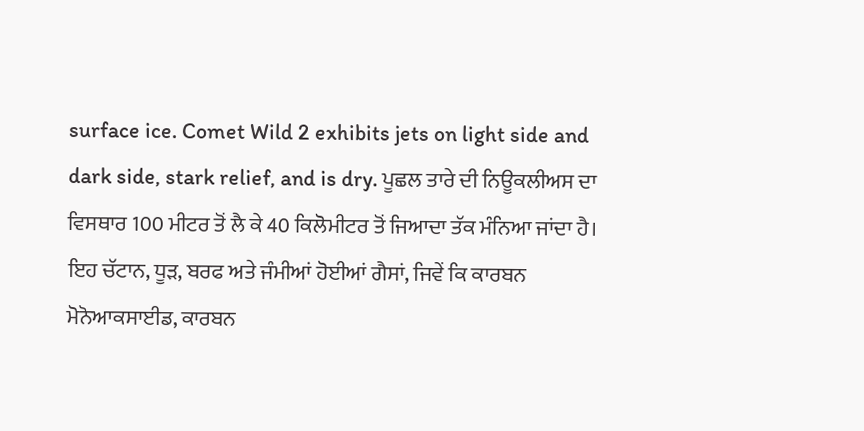surface ice. Comet Wild 2 exhibits jets on light side and dark side, stark relief, and is dry. ਪੂਛਲ ਤਾਰੇ ਦੀ ਨਿਊਕਲੀਅਸ ਦਾ ਵਿਸਥਾਰ 100 ਮੀਟਰ ਤੋਂ ਲੈ ਕੇ 40 ਕਿਲੋਮੀਟਰ ਤੋਂ ਜਿਆਦਾ ਤੱਕ ਮੰਨਿਆ ਜਾਂਦਾ ਹੈ। ਇਹ ਚੱਟਾਨ, ਧੂੜ, ਬਰਫ ਅਤੇ ਜੰਮੀਆਂ ਹੋਈਆਂ ਗੈਸਾਂ, ਜਿਵੇਂ ਕਿ ਕਾਰਬਨ ਮੋਨੋਆਕਸਾਈਡ, ਕਾਰਬਨ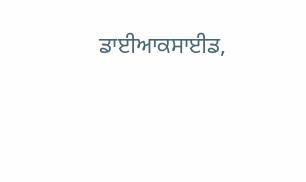ਡਾਈਆਕਸਾਈਡ,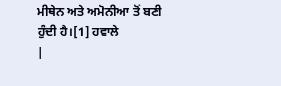ਮੀਥੇਨ ਅਤੇ ਅਮੋਨੀਆ ਤੋਂ ਬਣੀ ਹੁੰਦੀ ਹੈ।[1] ਹਵਾਲੇ
|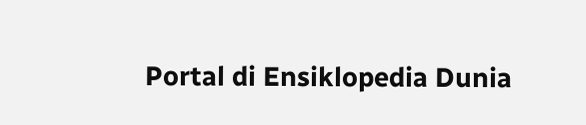Portal di Ensiklopedia Dunia